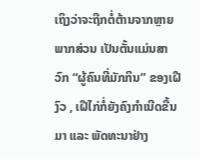ເຖິງວ່າຈະຖືກຕໍ່ຕ້ານຈາກຫຼາຍພາກສ່ວນ ເປັນຕັ້ນແມ່ນສາວົກ “ຜູ້ຄົນທີ່ມັກກິນ” ຂອງເຝີງົວ , ເຝີໄກ່ກໍ່ຍັງຄົງກຳເນີດຂື້ນມາ ແລະ ພັດທະນາຢ່າງ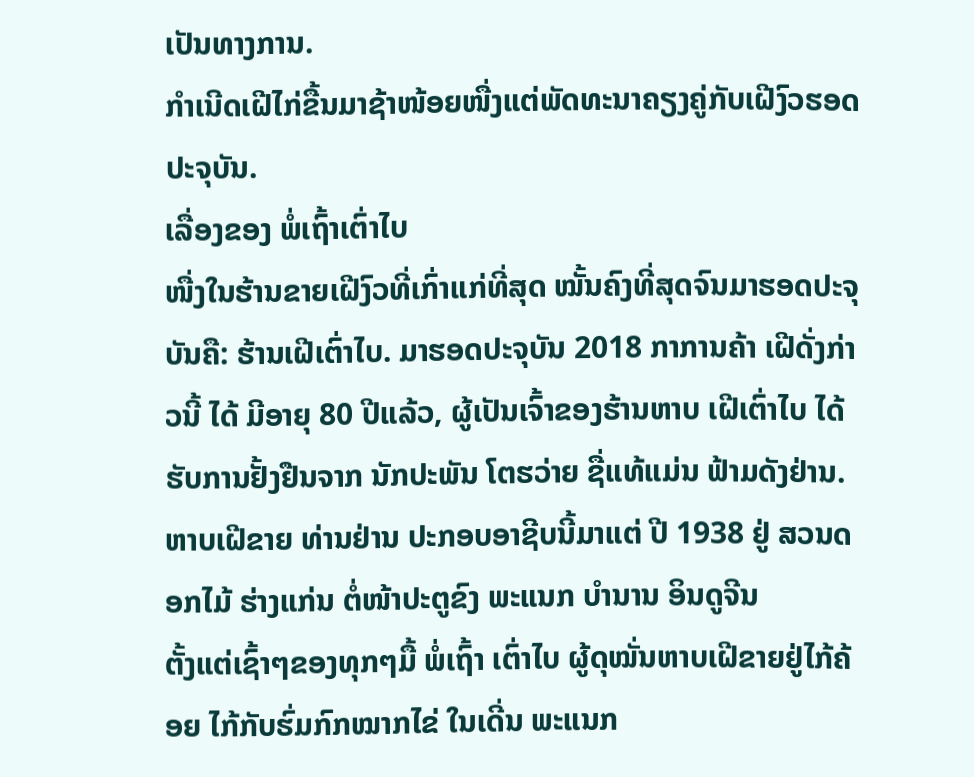ເປັນທາງການ.
ກຳເນີດເຝີໄກ່ຂື້ນມາຊ້າໜ້ອຍໜື່ງແຕ່ພັດທະນາຄຽງຄູ່ກັບເຝີງົວຮອດປະຈຸບັນ.
ເລື່ອງຂອງ ພໍ່ເຖົ້າເຕົ່າໄບ
ໜື່ງໃນຮ້ານຂາຍເຝີງົວທີ່ເກົ່າແກ່ທີ່ສຸດ ໝັ້ນຄົງທີ່ສຸດຈົນມາຮອດປະຈຸບັນຄື: ຮ້ານເຝີເຕົ່າໄບ. ມາຮອດປະຈຸບັນ 2018 ກາການຄ້າ ເຝີດັ່ງກ່າວນີ້ ໄດ້ ມີອາຍຸ 80 ປີແລ້ວ, ຜູ້ເປັນເຈົ້າຂອງຮ້ານຫາບ ເຝີເຕົ່າໄບ ໄດ້ຮັບການຢັ້ງຢືນຈາກ ນັກປະພັນ ໂຕຮວ່າຍ ຊື່ແທ້ແມ່ນ ຟ້າມດັງຢ່ານ.
ຫາບເຝີຂາຍ ທ່ານຢ່ານ ປະກອບອາຊີບນີ້ມາແຕ່ ປີ 1938 ຢູ່ ສວນດອກໄມ້ ຮ່າງແກ່ນ ຕໍ່ໜ້າປະຕູຂົງ ພະແນກ ບຳນານ ອິນດູຈີນ
ຕັ້ງແຕ່ເຊົ້າໆຂອງທຸກໆມື້ ພໍ່ເຖົ້າ ເຕົ່າໄບ ຜູ້ດຸໝັ່ນຫາບເຝີຂາຍຢູ່ໄກ້ຄ້ອຍ ໄກ້ກັບຮົ່ມກົກໝາກໄຂ່ ໃນເດີ່ນ ພະແນກ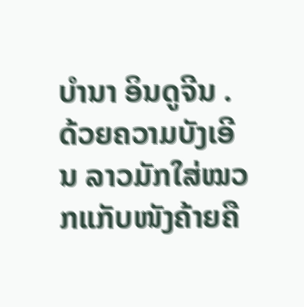ບຳນາ ອິນດູຈີນ . ດ້ວຍຄວາມບັງເອີນ ລາວມັກໃສ່ໝວກແກັບໜັງຄ້າຍຄື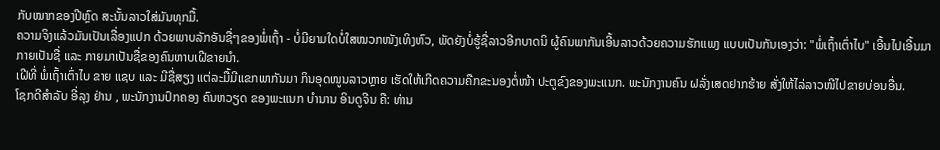ກັບໝາກຂອງປີຫຼົດ ສະນັ້ນລາວໃສ່ມັນທຸກມື້.
ຄວາມຈິງແລ້ວມັນເປັນເລື່ອງແປກ ດ້ວຍພາບລັກອັນຊື່ໆຂອງພໍ່ເຖົ້າ - ບໍ່ມີຍາມໃດບໍ່ໃສໝວກໜັງເທິງຫົວ, ພັດຍັງບໍ່ຮູ້ຊື່ລາວອີກບາດນິ ຜູ້ຄົນພາກັນເອີ້ນລາວດ້ວຍຄວາມຮັກແພງ ແບບເປັນກັນເອງວ່າ: "ພໍ່ເຖົ້າເຕົ່າໄບ" ເອີ້ນໄປເອີ້ນມາ ກາຍເປັນຊື່ ແລະ ກາຍມາເປັນຊື່ຂອງຄົນຫາບເຝີຂາຍນຳ.
ເຝີທີ່ ພໍ່ເຖົ້າເຕົ່າໄບ ຂາຍ ແຊບ ແລະ ມີຊື່ສຽງ ແຕ່ລະມື້ມີແຂກພາກັນມາ ກິນອຸດໜູນລາວຫຼາຍ ເຮັດໃຫ້ເກີດຄວາມຄືກຂະນອງຕໍ່ໜ້າ ປະຕູຂົງຂອງພະແນກ. ພະນັກງານຄົນ ຝລັ່ງເສດຢາກຮ້າຍ ສັ່ງໃຫ້ໄລ່ລາວໜີໄປຂາຍບ່ອນອື່ນ.
ໂຊກດີສຳລັບ ອີ່ລຸງ ຢ່ານ , ພະນັກງານປົກຄອງ ຄົນຫວຽດ ຂອງພະແນກ ບຳນານ ອິນດູຈີນ ຄື: ທ່ານ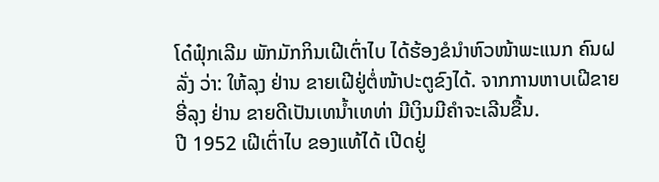ໂດ໋ຟຸ໋ກເລີມ ພັກມັກກິນເຝີເຕົ່າໄບ ໄດ້ຮ້ອງຂໍນຳຫົວໜ້າພະແນກ ຄົນຝລັ່ງ ວ່າ: ໃຫ້ລຸງ ຢ່ານ ຂາຍເຝີຢູ່ຕໍ່ໜ້າປະຕູຂົງໄດ້. ຈາກການຫາບເຝີຂາຍ ອີ່ລຸງ ຢ່ານ ຂາຍດີເປັນເທນ້ຳເທທ່າ ມີເງິນມີຄຳຈະເລີນຂື້ນ.
ປີ 1952 ເຝີເຕົ່າໄບ ຂອງແທ້ໄດ້ ເປີດຢູ່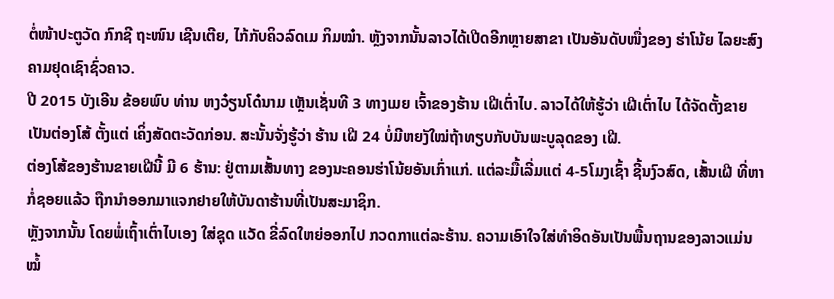ຕໍ່ໜ້າປະຕູວັດ ກົກຊີ ຖະໜົນ ເຊີນເຕີຍ, ໄກ້ກັບຄິວລົດເມ ກິມໝ໋າ. ຫຼັງຈາກນັ້ນລາວໄດ້ເປີດອີກຫຼາຍສາຂາ ເປັນອັນດັບໜື່ງຂອງ ຮ່າໂນ້ຍ ໄລຍະສົງຄາມຢຸດເຊົາຊົ່ວຄາວ.
ປີ 2015 ບັງເອີນ ຂ້ອຍພົບ ທ່ານ ຫງວ໋ຽນໂດ໋ນາມ ເຫຼັນເຊັ່ນທີ 3 ທາງເມຍ ເຈົ້າຂອງຮ້ານ ເຝີເຕົ່າໄບ. ລາວໄດ້ໃຫ້ຮູ້ວ່າ ເຝີເຕົ່າໄບ ໄດ້ຈັດຕັ້ງຂາຍເປັນຕ່ອງໂສ້ ຕັ້ງແຕ່ ເຄິ່ງສັດຕະວັດກ່ອນ. ສະນັ້ນຈັ່ງຮູ້ວ່າ ຮ້ານ ເຝີ 24 ບໍ່ມີຫຍງັໃໝ່ຖ້າທຽບກັບບັນພະບູລຸດຂອງ ເຝີ.
ຕ່ອງໂສ້ຂອງຮ້ານຂາຍເຝີນີ້ ມີ 6 ຮ້ານ: ຢູ່ຕາມເສັ້ນທາງ ຂອງນະຄອນຮ່າໂນ້ຍອັນເກົ່າແກ່. ແຕ່ລະມື້ເລີ່ມແຕ່ 4-5ໂມງເຊົ້າ ຊີ້ນງົວສົດ, ເສັ້ນເຝີ ທີ່ຫາກໍ່ຊອຍແລ້ວ ຖືກນຳອອກມາແຈກຢາຍໃຫ້ບັນດາຮ້ານທີ່ເປັນສະມາຊິກ.
ຫຼັງຈາກນັ້ນ ໂດຍພໍ່ເຖົ້າເຕົ່າໄບເອງ ໃສ່ຊຸດ ແວັດ ຂີ່ລົດໃຫຍ່ອອກໄປ ກວດກາແຕ່ລະຮ້ານ. ຄວາມເອົາໃຈໃສ່ທຳອິດອັນເປັນພື້ນຖານຂອງລາວແມ່ນ ໝໍ້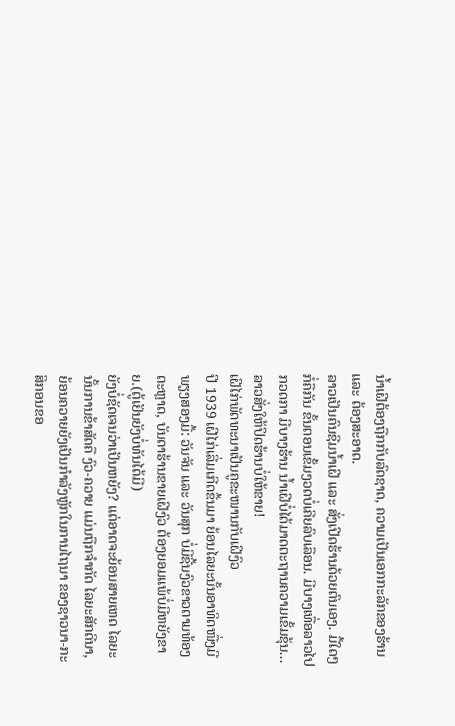ນ້ຳເຝີຕ້ອງຖືກກັບລົດຊາດ, ຄວາມເປັນເອກກະລັກຂອງຮ້ານ ແລະ ຕ້ອງສະອາດ.
ລາວເປັນຄົນຊີມນ້ຳເຝີ ແລະ ສັ່ງເປີດຮ້ານດ້ວຍຕົນເອງ. ມື້ໃດໆກໍ່ຄືກັນ ຂັ້ນຕອນເຂັ້ມງວດບໍ່ເຄີຍລົບເລືອນ. ມີບາງເທື່ອລາວໄປກວດກາ ມີບາງຮ້ານ ນ້ຳເຝີບໍ່ໄດ້ມາດຕະຖານຄວາມເຂັ້ມຂຸ້ນ... ລາວສັ່ງໃຫ້ປິດຮ້ານບໍ່ໃຫ້ຂາຍ!
ເຝີໄກ່ພັດທະນາເປັນຄູຂະໜານກັບເຝີງົວ
ປີ 1939 ເຝີໄກ່ເລີ່ມເກີດຂື້ນມາ ຍ້ອນໄລຍະນັ້ນອາທິດໜື່ງມີພຽງສອງມື້: ວັນຈັນ ແລະ ວັນສຸກ ບໍ່ມີຊີ້ນງົວຂາວຕາມທ້ອງຕະຫຼາດ, ບັນດາຮ້ານຂາຍເຝີງົວ ຕ້ອງຍອມແພ້ບໍ່ມີຫຍັງຂາຍ.(ຕູ້ເຢັນຍັງບໍ່ທັນໄດ້ມີ)
ຍັງບໍ່ຊັດເຈນວ່າເປັນຫຍັງ? ແຕ່ອາດຈະຍ້ອນສາຍເຫດ ໄລຍະນັ້ນການຂ້າສັດຄື ງົວ-ຄວາຍ ແມ່ນຖືກຈຳກັດ ໄລຍະສັກດີນາ, ຍ້ອນຄວາຍຍັງເປັນກຳລັງຫຼັກໃນການໄຖນາ ຂອງຊາວນາ-ກະສິກອນຂອ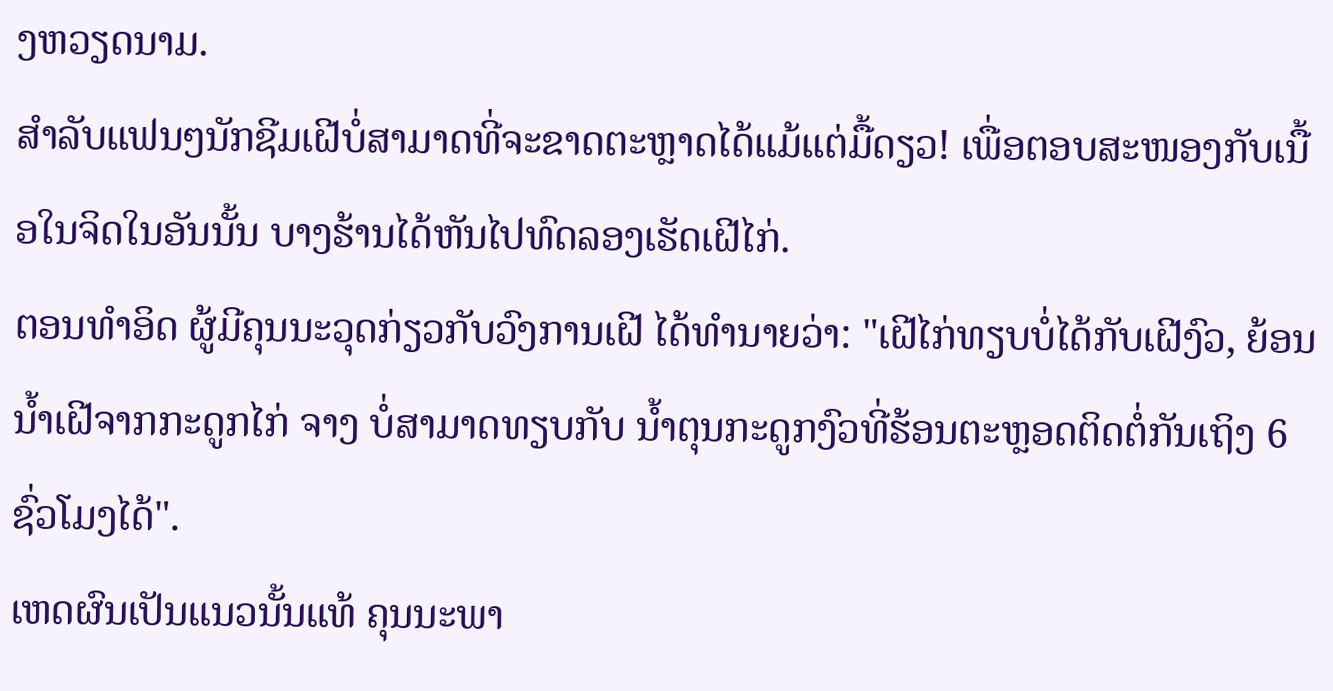ງຫວຽດນາມ.
ສຳລັບແຟນໆນັກຊີມເຝີບໍ່ສາມາດທີ່ຈະຂາດຕະຫຼາດໄດ້ແມ້ແຕ່ມື້ດຽວ! ເພື່ອຕອບສະໜອງກັບເນື້ອໃນຈິດໃນອັນນັ້ນ ບາງຮ້ານໄດ້ຫັນໄປທົດລອງເຮັດເຝີໄກ່.
ຕອນທຳອິດ ຜູ້ມີຄຸນນະວຸດກ່ຽວກັບວົງການເຝີ ໄດ້ທຳນາຍວ່າ: "ເຝີໄກ່ທຽບບໍ່ໄດ້ກັບເຝີງົວ, ຍ້ອນນ້ຳເຝີຈາກກະດູກໄກ່ ຈາງ ບໍ່ສາມາດທຽບກັບ ນ້ຳຕຸນກະດູກງົວທີ່ຮ້ອນຕະຫຼອດຕິດຕໍ່ກັນເຖິງ 6 ຊົ່ວໂມງໄດ້".
ເຫດຜົນເປັນແນວນັ້ນແທ້ ຄຸນນະພາ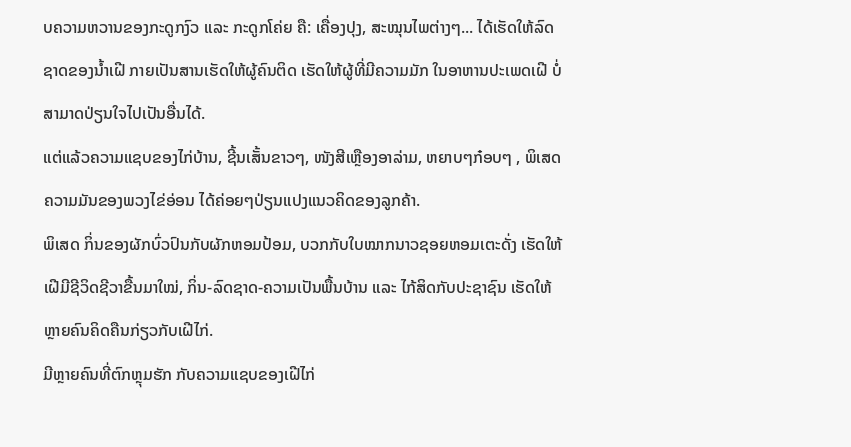ບຄວາມຫວານຂອງກະດູກງົວ ແລະ ກະດູກໂຄ່ຍ ຄື: ເຄື່ອງປຸງ, ສະໝຸນໄພຕ່າງໆ... ໄດ້ເຮັດໃຫ້ລົດຊາດຂອງນ້ຳເຝີ ກາຍເປັນສານເຮັດໃຫ້ຜູ້ຄົນຕິດ ເຮັດໃຫ້ຜູ້ທີ່ມີຄວາມມັກ ໃນອາຫານປະເພດເຝີ ບໍ່ສາມາດປ່ຽນໃຈໄປເປັນອື່ນໄດ້.
ແຕ່ແລ້ວຄວາມແຊບຂອງໄກ່ບ້ານ, ຊີ້ນເສັ້ນຂາວໆ, ໜັງສີເຫຼືອງອາລ່າມ, ຫຍາບໆກ໋ອບໆ , ພິເສດຄວາມມັນຂອງພວງໄຂ່ອ່ອນ ໄດ້ຄ່ອຍໆປ່ຽນແປງແນວຄິດຂອງລູກຄ້າ.
ພິເສດ ກິ່ນຂອງຜັກບົ່ວປົນກັບຜັກຫອມປ້ອມ, ບວກກັບໃບໝາກນາວຊອຍຫອມເຕະດັ່ງ ເຮັດໃຫ້ເຝີມີຊີວິດຊີວາຂື້ນມາໃໝ່, ກິ່ນ-ລົດຊາດ-ຄວາມເປັນພື້ນບ້ານ ແລະ ໄກ້ສິດກັບປະຊາຊົນ ເຮັດໃຫ້ຫຼາຍຄົນຄິດຄືນກ່ຽວກັບເຝີໄກ່.
ມີຫຼາຍຄົນທີ່ຕົກຫຼຸມຮັກ ກັບຄວາມແຊບຂອງເຝີໄກ່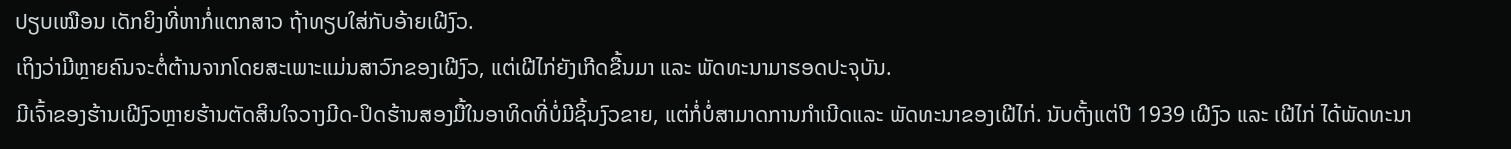ປຽບເໝືອນ ເດັກຍິງທີ່ຫາກໍ່ແຕກສາວ ຖ້າທຽບໃສ່ກັບອ້າຍເຝີງົວ.
ເຖິງວ່າມີຫຼາຍຄົນຈະຕໍ່ຕ້ານຈາກໂດຍສະເພາະແມ່ນສາວົກຂອງເຝີງົວ, ແຕ່ເຝີໄກ່ຍັງເກີດຂື້ນມາ ແລະ ພັດທະນາມາຮອດປະຈຸບັນ.
ມີເຈົ້າຂອງຮ້ານເຝີງົວຫຼາຍຮ້ານຕັດສິນໃຈວາງມີດ-ປິດຮ້ານສອງມື້ໃນອາທິດທີ່ບໍ່ມີຊິ້ນງົວຂາຍ, ແຕ່ກໍ່ບໍ່ສາມາດການກຳເນີດແລະ ພັດທະນາຂອງເຝີໄກ່. ນັບຕັ້ງແຕ່ປີ 1939 ເຝີງົວ ແລະ ເຝີໄກ່ ໄດ້ພັດທະນາ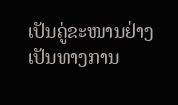ເປັນຄູ່ຂະໜານຢ່າງເປັນທາງການ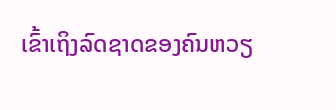ເຂົ້າເຖິງລົດຊາດຂອງຄົນຫວຽ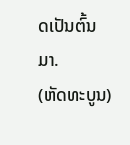ດເປັນຕົ້ນມາ.
(ຫັດທະບູນ)